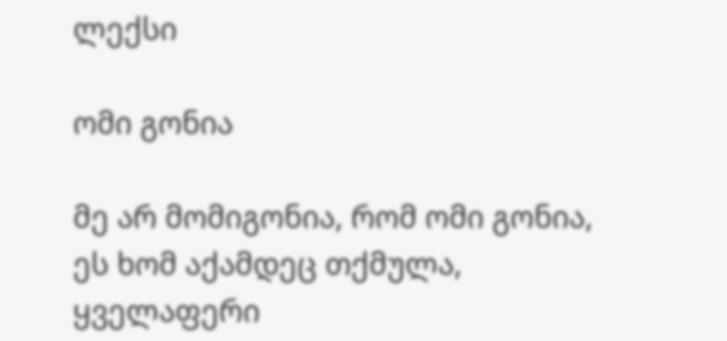ლექსი

ომი გონია

მე არ მომიგონია, რომ ომი გონია,
ეს ხომ აქამდეც თქმულა,
ყველაფერი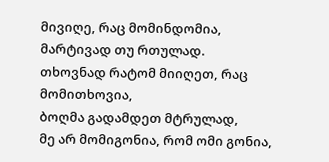მივიღე, რაც მომინდომია,
მარტივად თუ რთულად.
თხოვნად რატომ მიიღეთ, რაც მომითხოვია,
ბოღმა გადამდეთ მტრულად,
მე არ მომიგონია, რომ ომი გონია,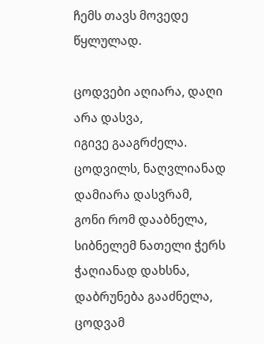ჩემს თავს მოვედე წყლულად.

ცოდვები აღიარა, დაღი არა დასვა,
იგივე გააგრძელა.
ცოდვილს, ნაღვლიანად დამიარა დასვრამ,
გონი რომ დააბნელა,
სიბნელემ ნათელი ჭერს ჭაღიანად დახსნა,
დაბრუნება გააძნელა,
ცოდვამ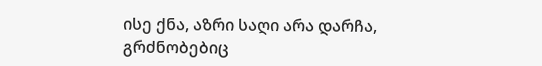ისე ქნა, აზრი საღი არა დარჩა,
გრძნობებიც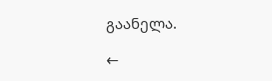გაანელა.

←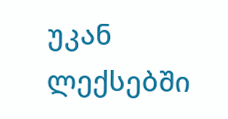უკან ლექსებში